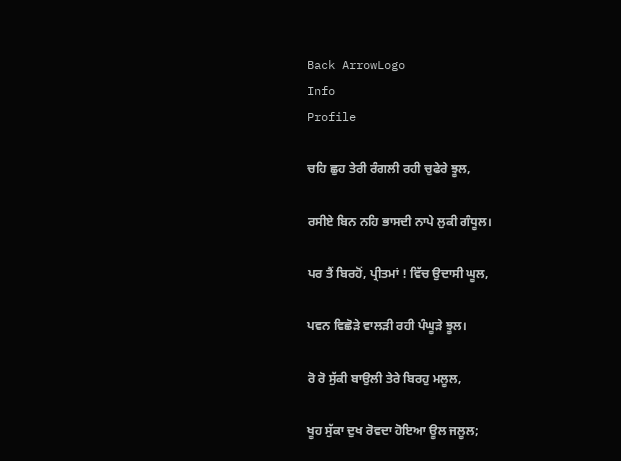Back ArrowLogo
Info
Profile

ਚਹਿ ਛੁਹ ਤੇਰੀ ਰੰਗਲੀ ਰਹੀ ਚੁਫੇਰੇ ਝੂਲ,

ਰਸੀਏ ਬਿਨ ਨਹਿ ਭਾਸਦੀ ਨਾਪੇ ਲੁਕੀ ਗੰਧੂਲ।

ਪਰ ਤੈਂ ਬਿਰਹੋਂ, ਪ੍ਰੀਤਮਾਂ ! ਵਿੱਚ ਉਦਾਸੀ ਘੂਲ,

ਪਵਨ ਵਿਛੋੜੇ ਵਾਲੜੀ ਰਹੀ ਪੰਘੂੜੇ ਝੂਲ।

ਰੋ ਰੋ ਸੁੱਕੀ ਬਾਉਲੀ ਤੇਰੇ ਬਿਰਹੁ ਮਲੂਲ,

ਖੂਹ ਸੁੱਕਾ ਦੁਖ ਰੋਵਦਾ ਹੋਇਆ ਊਲ ਜਲੂਲ;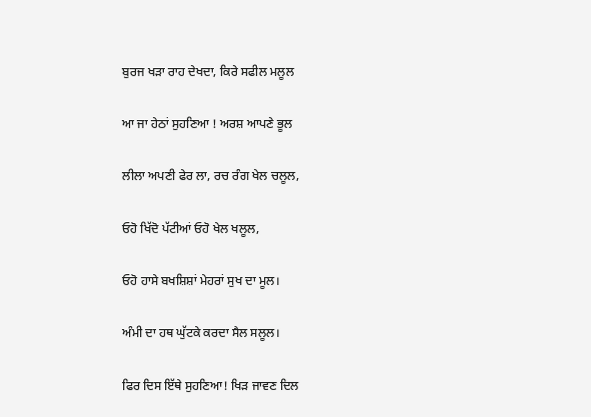ਬੁਰਜ ਖੜਾ ਰਾਹ ਦੇਖਦਾ, ਕਿਰੇ ਸਫੀਲ ਮਲੂਲ

ਆ ਜਾ ਹੇਠਾਂ ਸੁਹਣਿਆ ! ਅਰਸ਼ ਆਪਣੇ ਭੂਲ

ਲੀਲਾ ਅਪਣੀ ਫੇਰ ਲਾ, ਰਚ ਰੰਗ ਖੇਲ ਚਲੂਲ,

ਓਹੋ ਖਿੱਦੋ ਪੱਟੀਆਂ ਓਹੋ ਖੇਲ ਖਲੂਲ,

ਓਹੋ ਹਾਸੇ ਬਖਸ਼ਿਸ਼ਾਂ ਮੇਹਰਾਂ ਸੁਖ ਦਾ ਮੂਲ।

ਅੰਮੀ ਦਾ ਹਥ ਘੁੱਟਕੇ ਕਰਦਾ ਸੈਲ ਸਲੂਲ।

ਫਿਰ ਦਿਸ ਇੱਥੇ ਸੁਹਣਿਆ! ਖਿੜ ਜਾਵਣ ਦਿਲ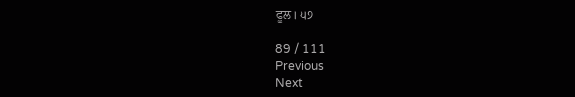ਫੂਲ। ੫੭

89 / 111
Previous
Next